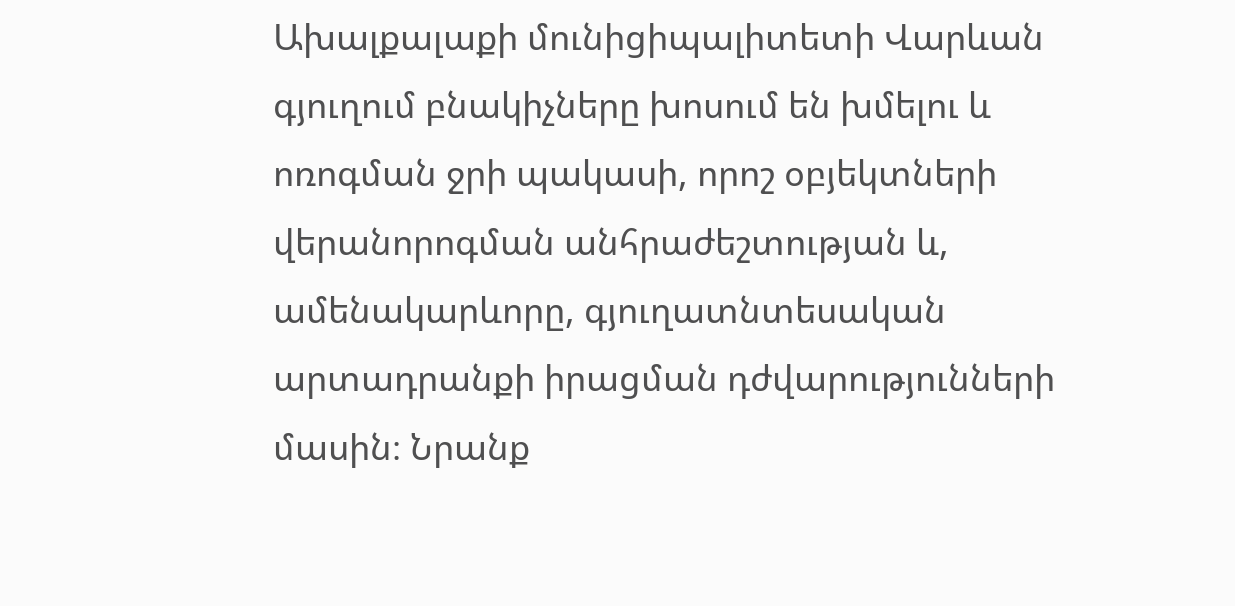Ախալքալաքի մունիցիպալիտետի Վարևան գյուղում բնակիչները խոսում են խմելու և ոռոգման ջրի պակասի, որոշ օբյեկտների վերանորոգման անհրաժեշտության և, ամենակարևորը, գյուղատնտեսական արտադրանքի իրացման դժվարությունների մասին։ Նրանք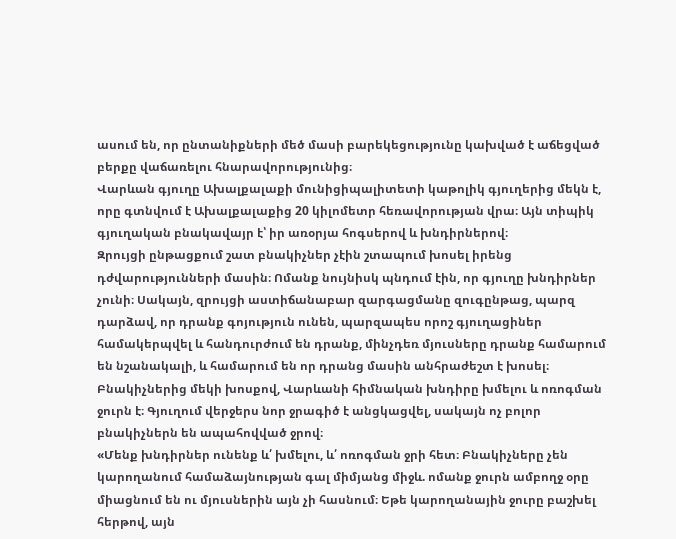ասում են, որ ընտանիքների մեծ մասի բարեկեցությունը կախված է աճեցված բերքը վաճառելու հնարավորությունից։
Վարևան գյուղը Ախալքալաքի մունիցիպալիտետի կաթոլիկ գյուղերից մեկն է, որը գտնվում է Ախալքալաքից 20 կիլոմետր հեռավորության վրա։ Այն տիպիկ գյուղական բնակավայր է՝ իր առօրյա հոգսերով և խնդիրներով։
Զրույցի ընթացքում շատ բնակիչներ չէին շտապում խոսել իրենց դժվարությունների մասին։ Ոմանք նույնիսկ պնդում էին, որ գյուղը խնդիրներ չունի։ Սակայն, զրույցի աստիճանաբար զարգացմանը զուգընթաց, պարզ դարձավ, որ դրանք գոյություն ունեն, պարզապես որոշ գյուղացիներ համակերպվել և հանդուրժում են դրանք, մինչդեռ մյուսները դրանք համարում են նշանակալի, և համարում են որ դրանց մասին անհրաժեշտ է խոսել։
Բնակիչներից մեկի խոսքով, Վարևանի հիմնական խնդիրը խմելու և ոռոգման ջուրն է։ Գյուղում վերջերս նոր ջրագիծ է անցկացվել, սակայն ոչ բոլոր բնակիչներն են ապահովված ջրով։
«Մենք խնդիրներ ունենք և՛ խմելու, և՛ ոռոգման ջրի հետ։ Բնակիչները չեն կարողանում համաձայնության գալ միմյանց միջև. ոմանք ջուրն ամբողջ օրը միացնում են ու մյուսներին այն չի հասնում։ Եթե կարողանային ջուրը բաշխել հերթով, այն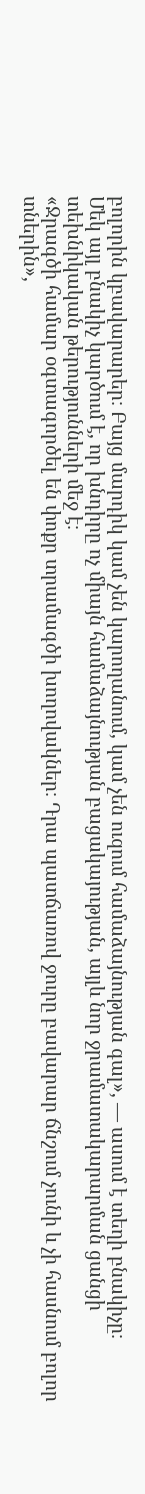բոլորին կբավարարեր։ Բայց մարդիկ կամ չեն կարողանում, կամ չեն ուզում համաձայնության գալ», — ասում է տեղի բնակիչը։
Մեկ այլ բնակիչ կարծում է, որ խնդիրը ոչ միայն համաձայնության բացակայության, այլև նոր ջրամատակարարման ցանցի տեխնիկական թերությունների մեջ է։
«Ջրագծի համար օգտագործել են փոքր տրամագծի խողովակներ։ Դրա պատճառով ջուրը բավարար ճնշում չունի և չի հասնում բոլոր տներին»,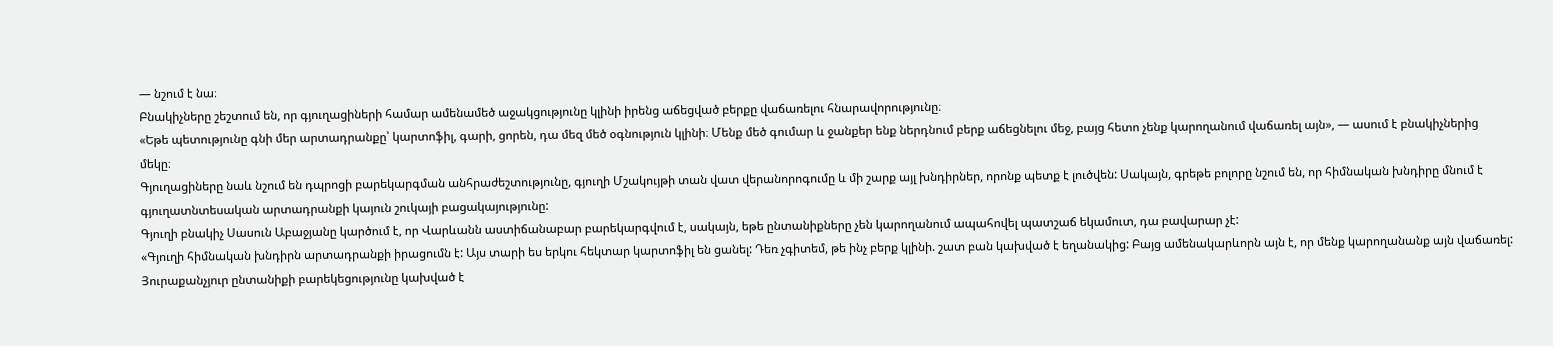— նշում է նա։
Բնակիչները շեշտում են, որ գյուղացիների համար ամենամեծ աջակցությունը կլինի իրենց աճեցված բերքը վաճառելու հնարավորությունը։
«Եթե պետությունը գնի մեր արտադրանքը՝ կարտոֆիլ, գարի, ցորեն, դա մեզ մեծ օգնություն կլինի։ Մենք մեծ գումար և ջանքեր ենք ներդնում բերք աճեցնելու մեջ, բայց հետո չենք կարողանում վաճառել այն», — ասում է բնակիչներից մեկը։
Գյուղացիները նաև նշում են դպրոցի բարեկարգման անհրաժեշտությունը, գյուղի Մշակույթի տան վատ վերանորոգումը և մի շարք այլ խնդիրներ, որոնք պետք է լուծվեն: Սակայն, գրեթե բոլորը նշում են, որ հիմնական խնդիրը մնում է գյուղատնտեսական արտադրանքի կայուն շուկայի բացակայությունը:
Գյուղի բնակիչ Սասուն Աբաջյանը կարծում է, որ Վարևանն աստիճանաբար բարեկարգվում է, սակայն, եթե ընտանիքները չեն կարողանում ապահովել պատշաճ եկամուտ, դա բավարար չէ:
«Գյուղի հիմնական խնդիրն արտադրանքի իրացումն է: Այս տարի ես երկու հեկտար կարտոֆիլ են ցանել: Դեռ չգիտեմ, թե ինչ բերք կլինի. շատ բան կախված է եղանակից: Բայց ամենակարևորն այն է, որ մենք կարողանանք այն վաճառել: Յուրաքանչյուր ընտանիքի բարեկեցությունը կախված է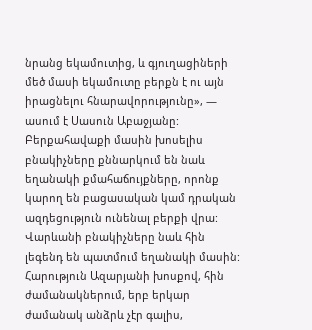նրանց եկամուտից, և գյուղացիների մեծ մասի եկամուտը բերքն է ու այն իրացնելու հնարավորությունը», — ասում է Սասուն Աբաջյանը:
Բերքահավաքի մասին խոսելիս բնակիչները քննարկում են նաև եղանակի քմահաճույքները, որոնք կարող են բացասական կամ դրական ազդեցություն ունենալ բերքի վրա: Վարևանի բնակիչները նաև հին լեգենդ են պատմում եղանակի մասին: Հարություն Ազարյանի խոսքով, հին ժամանակներում, երբ երկար ժամանակ անձրև չէր գալիս,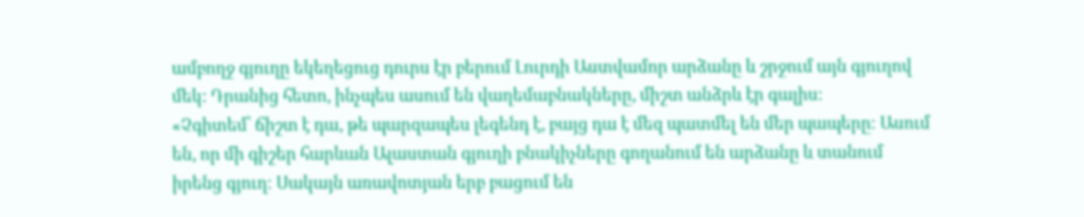ամբողջ գյուղը եկեղեցուց դուրս էր բերում Լուրդի Աստվամոր արձանը և շրջում այն գյուղով մեկ: Դրանից հետո, ինչպես ասում են վաղեմաբնակները, միշտ անձրև էր գալիս։
«Չգիտեմ՝ ճիշտ է դա, թե պարզապես լեգենդ է, բայց դա է մեզ պատմել են մեր պապերը։ Ասում են, որ մի գիշեր հարևան Ալաստան գյուղի բնակիչները գողանում են արձանը և տանում իրենց գյուղ։ Սակայն առավոտյան երբ բացում են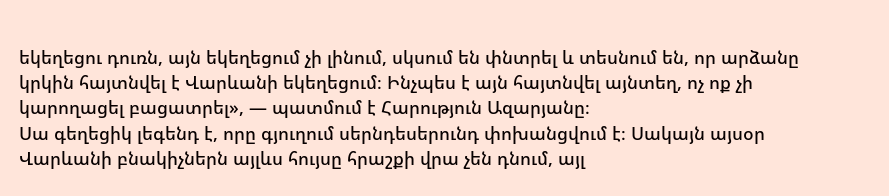եկեղեցու դուռն, այն եկեղեցում չի լինում, սկսում են փնտրել և տեսնում են, որ արձանը կրկին հայտնվել է Վարևանի եկեղեցում։ Ինչպես է այն հայտնվել այնտեղ, ոչ ոք չի կարողացել բացատրել», — պատմում է Հարություն Ազարյանը։
Սա գեղեցիկ լեգենդ է, որը գյուղում սերնդեսերունդ փոխանցվում է։ Սակայն այսօր Վարևանի բնակիչներն այլևս հույսը հրաշքի վրա չեն դնում, այլ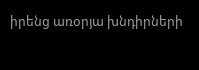իրենց առօրյա խնդիրների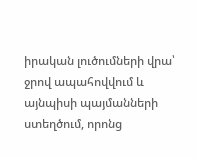իրական լուծումների վրա՝ ջրով ապահովվում և այնպիսի պայմանների ստեղծում, որոնց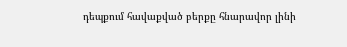դեպքում հավաքված բերքը հնարավոր լինի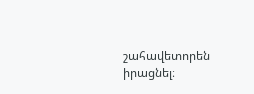շահավետորեն իրացնել։